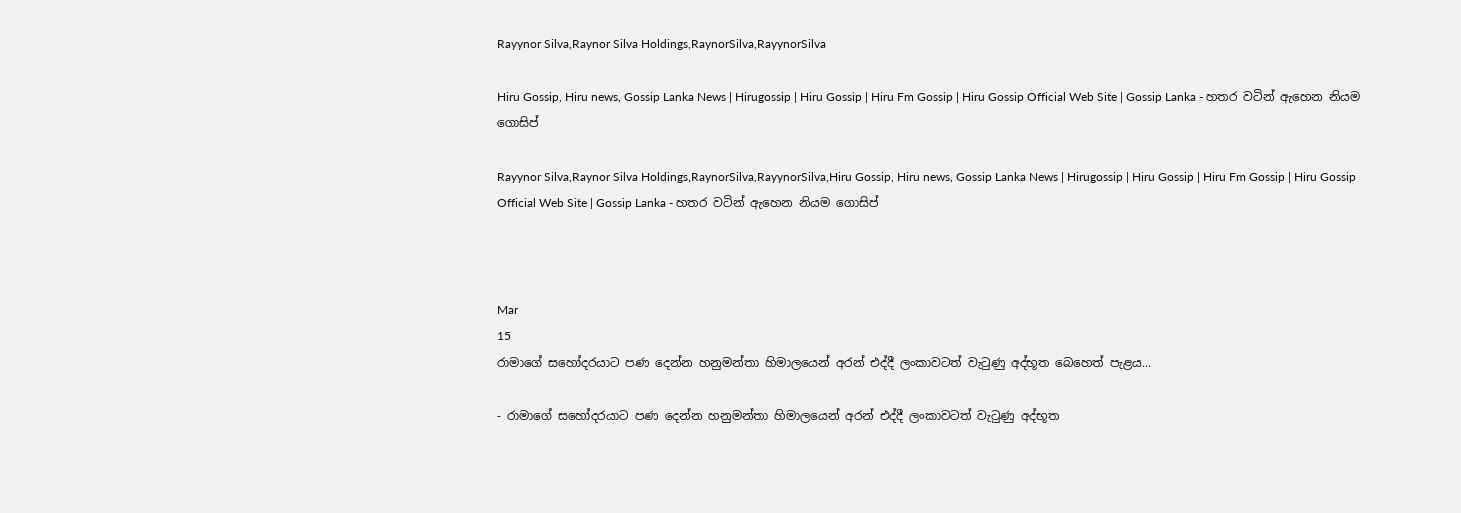Rayynor Silva,Raynor Silva Holdings,RaynorSilva,RayynorSilva

Hiru Gossip, Hiru news, Gossip Lanka News | Hirugossip | Hiru Gossip | Hiru Fm Gossip | Hiru Gossip Official Web Site | Gossip Lanka - හතර වටින් ඇහෙන නියම ගොසිප්

Rayynor Silva,Raynor Silva Holdings,RaynorSilva,RayynorSilva,Hiru Gossip, Hiru news, Gossip Lanka News | Hirugossip | Hiru Gossip | Hiru Fm Gossip | Hiru Gossip Official Web Site | Gossip Lanka - හතර වටින් ඇහෙන නියම ගොසිප්



Mar
15
රාමාගේ සහෝදරයාට පණ දෙන්න හනුමන්තා හිමාලයෙන් අරන් එද්දී ලංකාවටත් වැටුණු අද්භූත බෙහෙත් පැළය...

- රාමාගේ සහෝදරයාට පණ දෙන්න හනුමන්තා හිමාලයෙන් අරන් එද්දී ලංකාවටත් වැටුණු අද්භූත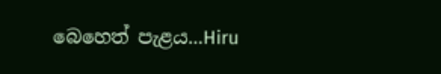බෙහෙත් පැළය...Hiru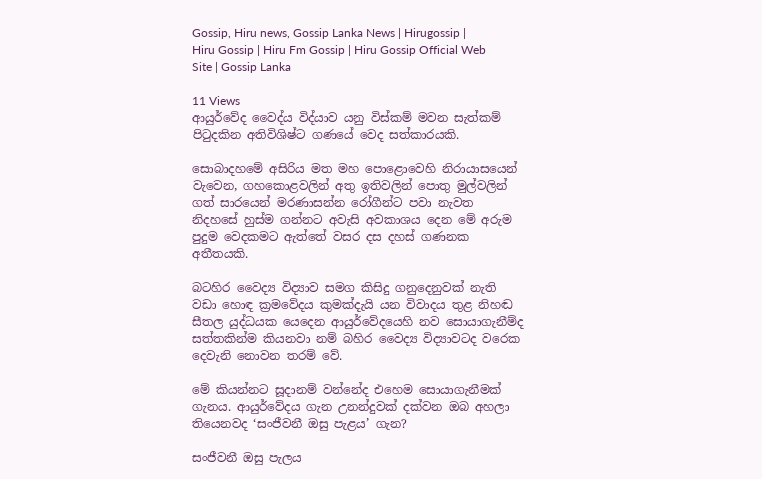Gossip, Hiru news, Gossip Lanka News | Hirugossip | Hiru Gossip | Hiru Fm Gossip | Hiru Gossip Official Web Site | Gossip Lanka

11 Views
ආයුර්වේද වෛද්ය විද්යාව යනු විස්කම් මවන සැත්කම් පිටුදකින අතිවිශිෂ්ට ගණයේ වෙද සත්කාරයකි.

සොබාදහමේ අසිරිය මත මහ පොළොවෙහි නිරායාසයෙන් වැවෙන, ගහකොළවලින් අතු ඉතිවලින් පොතු මුල්වලින් ගත් සාරයෙන් මරණාසන්න රෝගීන්ට පවා නැවත නිදහසේ හුස්ම ගන්නට අවැසි අවකාශය දෙන මේ අරුම පුදුම වෙදකමට ඇත්තේ වසර දස දහස් ගණනක අතීතයකි.

බටහිර වෛද්‍ය විද්‍යාව සමග කිසිදු ගනුදෙනුවක් නැති වඩා හොඳ ක්‍රමවේදය කුමක්දැයි යන විවාදය තුළ නිහඬ සීතල යුද්ධයක යෙදෙන ආයුර්වේදයෙහි නව සොයාගැනීම්ද සත්තකින්ම කියනවා නම් බහිර වෛද්‍ය විද්‍යාවටද වරෙක දෙවැනි නොවන තරම් වේ.

මේ කියන්නට සූදානම් වන්නේද එහෙම සොයාගැනීමක් ගැනය. ආයුර්වේදය ගැන උනන්දුවක් දක්වන ඔබ අහලා තියෙනවද ‘සංජීවනී ඔසු පැළය’ ගැන?

සංජීවනී ඔසු පැලය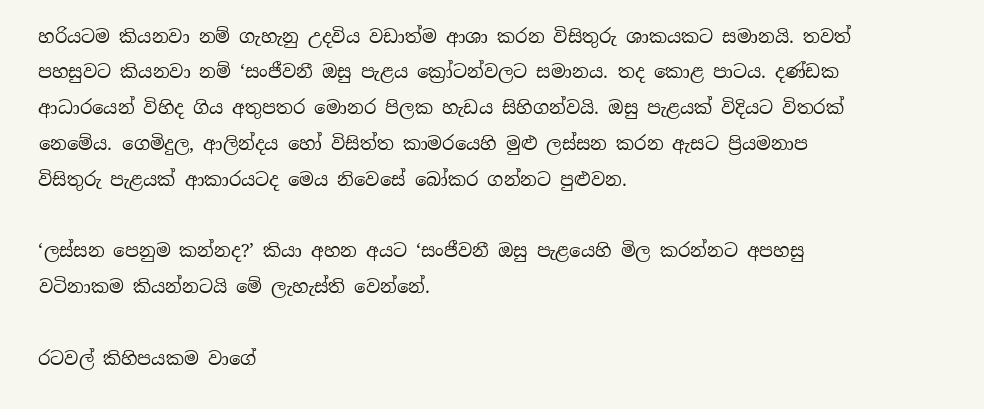හරියටම කියනවා නම් ගැහැනු උදවිය වඩාත්ම ආශා කරන විසිතුරු ශාකයකට සමානයි. තවත් පහසුවට කියනවා නම් ‘සංජීවනී ඔසු පැළය ක්‍රෝටන්වලට සමානය. තද කොළ පාටය. දණ්ඩක ආධාරයෙන් විහිද ගිය අතුපතර මොනර පිලක හැඩය සිහිගන්වයි. ඔසු පැළයක් විදියට විතරක් නෙමේය. ගෙමිදුල, ආලින්දය හෝ විසිත්ත කාමරයෙහි මුළු ලස්සන කරන ඇසට ප්‍රියමනාප විසිතුරු පැළයක් ආකාරයටද මෙය නිවෙසේ බෝකර ගන්නට පුළුවන.

‘ලස්සන පෙනුම කන්නද?’ කියා අහන අයට ‘සංජීවනී ඔසු පැළයෙහි මිල කරන්නට අපහසු වටිනාකම කියන්නටයි මේ ලැහැස්ති වෙන්නේ.

රටවල් කිහිපයකම වාගේ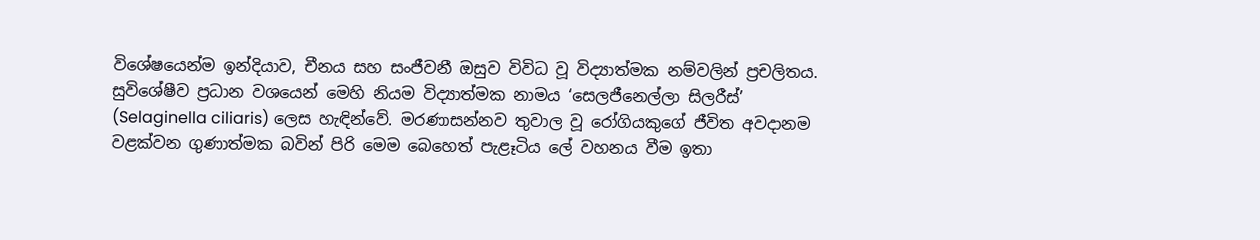විශේෂයෙන්ම ඉන්දියාව, චීනය සහ සංජීවනී ඔසුව විවිධ වූ විද්‍යාත්මක නම්වලින් ප්‍රචලිතය. සුවිශේෂීව ප්‍රධාන වශයෙන් මෙහි නියම විද්‍යාත්මක නාමය ‘සෙලජීනෙල්ලා සිලරීස්’ (Selaginella ciliaris) ලෙස හැඳින්වේ. මරණාසන්නව තුවාල වූ රෝගියකුගේ ජීවිත අවදානම වළක්වන ගුණාත්මක බවින් පිරි මෙම බෙහෙත් පැළෑටිය ලේ වහනය වීම ඉතා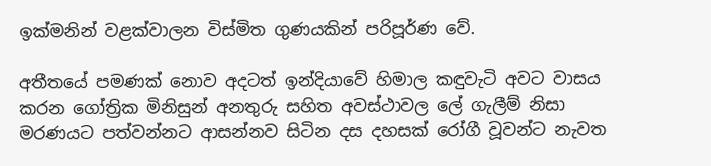ඉක්මනින් වළක්වාලන විස්මිත ගුණයකින් පරිපූර්ණ වේ.

අතීතයේ පමණක් නොව අදටත් ඉන්දියාවේ හිමාල කඳුවැටි අවට වාසය කරන ගෝත්‍රික මිනිසුන් අනතුරු සහිත අවස්ථාවල ලේ ගැලීම් නිසා මරණයට පත්වන්නට ආසන්නව සිටින දස දහසක් රෝගී වූවන්ට නැවත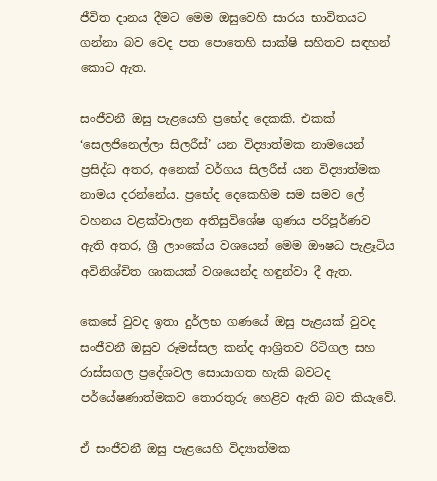ජීවිත දානය දීමට මෙම ඔසුවෙහි සාරය භාවිතයට ගන්නා බව වෙද පත පොතෙහි සාක්ෂි සහිතව සඳහන් කොට ඇත.

සංජීවනී ඔසු පැළයෙහි ප්‍රභේද දෙකකි. එකක් ‘සෙලජිනෙල්ලා සිලරීස්’ යන විද්‍යාත්මක නාමයෙන් ප්‍රසිද්ධ අතර, අනෙක් වර්ගය සිලරීස් යන විද්‍යාත්මක නාමය දරන්නේය. ප්‍රභේද දෙකෙහිම සම සමව ලේ වහනය වළක්වාලන අතිසුවිශේෂ ගුණය පරිපූර්ණව ඇති අතර, ශ්‍රී ලාංකේය වශයෙන් මෙම ඖෂධ පැළෑටිය අවිනිශ්චිත ශාකයක් වශයෙන්ද හඳුන්වා දී ඇත.

කෙසේ වුවද ඉතා දුර්ලභ ගණයේ ඔසු පැළයක් වුවද සංජීවනී ඔසුව රූමස්සල කන්ද ආශ්‍රිතව රිටිගල සහ රාස්සගල ප්‍රදේශවල සොයාගත හැකි බවටද පර්යේෂණාත්මකව තොරතුරු හෙළිව ඇති බව කියැවේ.

ඒ සංජීවනී ඔසු පැළයෙහි විද්‍යාත්මක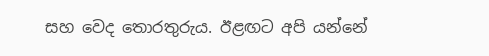සහ වෙද තොරතුරුය. ඊළඟට අපි යන්නේ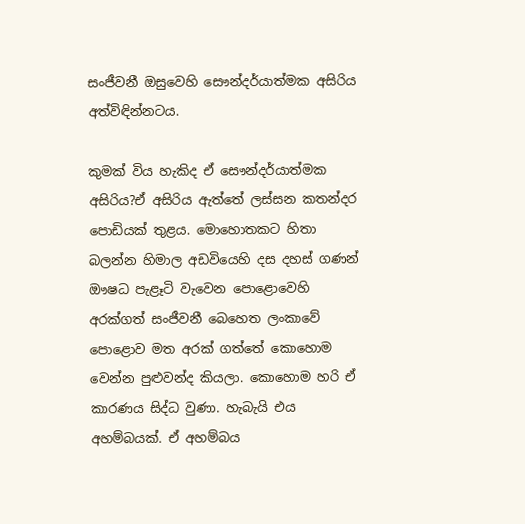සංජීවනී ඔසුවෙහි සෞන්දර්යාත්මක අසිරිය අත්විඳින්නටය.

කුමක් විය හැකිද ඒ සෞන්දර්යාත්මක අසිරිය?ඒ අසිරිය ඇත්තේ ලස්සන කතන්දර පොඩියක් තුළය. මොහොතකට හිතා බලන්න හිමාල අඩවියෙහි දස දහස් ගණන් ඖෂධ පැළෑටි වැවෙන පොළොවෙහි අරක්ගත් සංජීවනී බෙහෙත ලංකාවේ පොළොව මත අරක් ගත්තේ කොහොම වෙන්න පුළුවන්ද කියලා. කොහොම හරි ඒ කාරණය සිද්ධ වුණා. හැබැයි එය අහම්බයක්. ඒ අහම්බය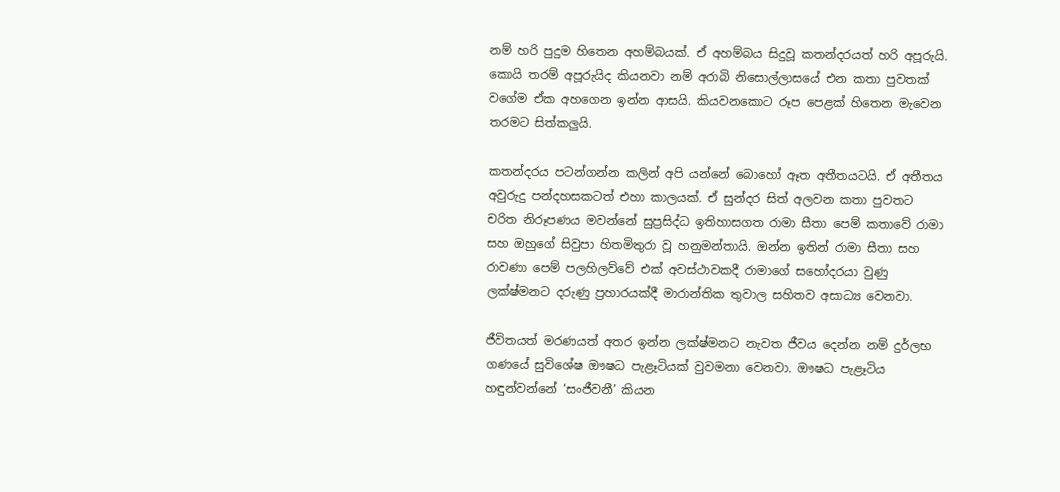නම් හරි පුදුම හිතෙන අහම්බයක්. ඒ අහම්බය සිදුවූ කතන්දරයත් හරි අපූරුයි. කොයි තරම් අපූරුයිද කියනවා නම් අරාබි නිසොල්ලාසයේ එන කතා පුවතක් වගේම ඒක අහගෙන ඉන්න ආසයි. කියවනකොට රූප පෙළක් හිතෙන මැවෙන තරමට සිත්කලුයි.

කතන්දරය පටන්ගන්න කලින් අපි යන්නේ බොහෝ ඈත අතීතයටයි. ඒ අතීතය අවුරුදු පන්දහසකටත් එහා කාලයක්. ඒ සුන්දර සිත් අලවන කතා පුවතට චරිත නිරූපණය මවන්නේ සුප්‍රසිද්ධ ඉතිහාසගත රාමා සීතා පෙම් කතාවේ රාමා සහ ඔහුගේ සිවුපා හිතමිතුරා වූ හනුමන්තායි. ඔන්න ඉතින් රාමා සීතා සහ රාවණා පෙම් පලහිලව්වේ එක් අවස්ථාවකදී රාමාගේ සහෝදරයා වුණු ලක්ෂ්මනට දරුණු ප්‍රහාරයක්දී මාරාන්තික තුවාල සහිතව අසාධ්‍ය වෙනවා.

ජීවිතයත් මරණයත් අතර ඉන්න ලක්ෂ්මනට නැවත ජීවය දෙන්න නම් දුර්ලභ ගණයේ සුවිශේෂ ඖෂධ පැළෑටියක් වුවමනා වෙනවා. ඖෂධ පැළෑටිය හඳුන්වන්නේ ‘සංජීවනී’ කියන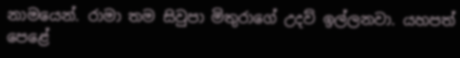නාමයෙන්. රාමා තම සිවුපා මිතුරාගේ උදව් ඉල්ලනවා. යහපත් පෙළේ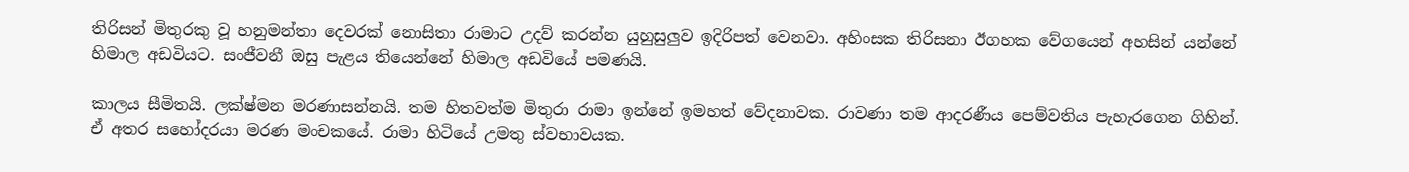තිරිසන් මිතුරකු වූ හනුමන්තා දෙවරක් නොසිතා රාමාට උදව් කරන්න යුහුසුලුව ඉදිරිපත් වෙනවා. අහිංසක තිරිසනා ඊගහක වේගයෙන් අහසින් යන්නේ හිමාල අඩවියට. සංජීවනී ඔසු පැළය තියෙන්නේ හිමාල අඩවියේ පමණයි.

කාලය සීමිතයි. ලක්ෂ්මන මරණාසන්නයි. තම හිතවත්ම මිතුරා රාමා ඉන්නේ ඉමහත් වේදනාවක. රාවණා තම ආදරණීය පෙම්වතිය පැහැරගෙන ගිහින්. ඒ අතර සහෝදරයා මරණ මංචකයේ. රාමා හිටියේ උමතු ස්වභාවයක.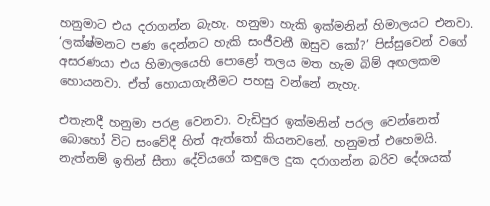හනුමාට එය දරාගන්න බැහැ. හනුමා හැකි ඉක්මනින් හිමාලයට එනවා. ‘ලක්ෂ්මනට පණ දෙන්නට හැකි සංජීවනී ඔසුව කෝ?’ පිස්සුවෙන් වගේ අසරණයා එය හිමාලයෙහි පොළෝ තලය මත හැම බිම් අඟලකම හොයනවා. ඒත් හොයාගැනීමට පහසු වන්නේ නැහැ.

එතැනදී හනුමා පරළ වෙනවා. වැඩිපුර ඉක්මනින් පරල වෙන්නෙත් බොහෝ විට සංවේදී හිත් ඇත්තෝ කියනවනේ. හනුමත් එහෙමයි. නැත්නම් ඉතින් සීතා දේවියගේ කඳුලෙ දුක දරාගන්න බරිව දේශයක්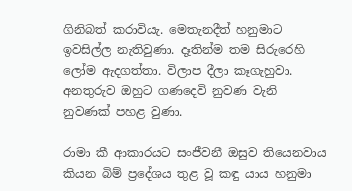ගිනිබත් කරාවියැ. මෙතැනදීත් හනුමාට ඉවසිල්ල නැතිවුණා. දෑතින්ම තම සිරුරෙහි ලෝම ඇදගත්තා. විලාප දීලා කෑගැහුවා. අනතුරුව ඔහුට ගණදෙවි නුවණ වැනි නුවණක් පහළ වුණා.

රාමා කී ආකාරයට සංජීවනී ඔසුව තියෙනවාය කියන බිම් ප්‍රදේශය තුළ වූ කඳු යාය හනුමා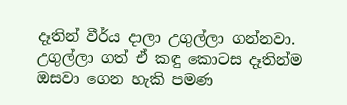දෑතින් වීර්ය දාලා උගුල්ලා ගන්නවා. උගුල්ලා ගත් ඒ කඳු කොටස දෑතින්ම ඔසවා ගෙන හැකි පමණ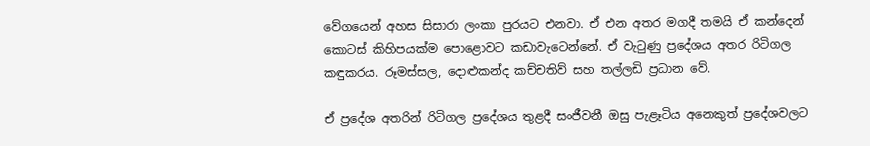වේගයෙන් අහස සිසාරා ලංකා පුරයට එනවා. ඒ එන අතර මගදී තමයි ඒ කන්දෙන් කොටස් කිහිපයක්ම පොළොවට කඩාවැටෙන්නේ. ඒ වැටුණු ප්‍රදේශය අතර රිටිගල කඳුකරය. රූමස්සල, දොළුකන්ද කච්චතිව් සහ තල්ලඩි ප්‍රධාන වේ.

ඒ ප්‍රදේශ අතරින් රිටිගල ප්‍රදේශය තුළදී සංජීවනී ඔසු පැළෑටිය අනෙකුත් ප්‍රදේශවලට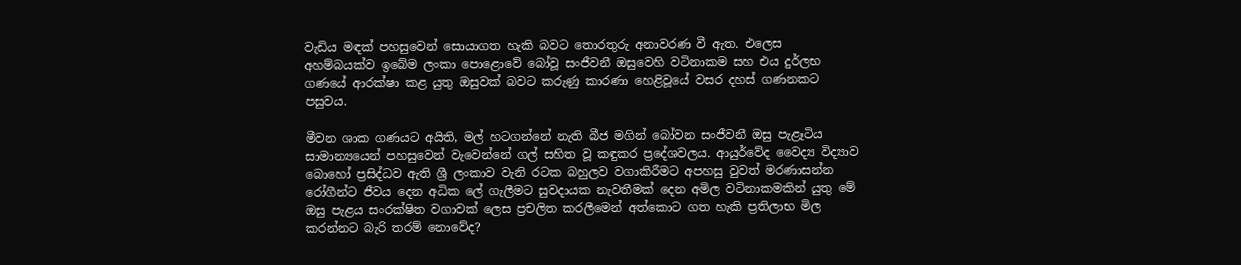වැඩිය මඳක් පහසුවෙන් සොයාගත හැකි බවට තොරතුරු අනාවරණ වී ඇත. එලෙස අහම්බයක්ව ඉබේම ලංකා පොළොවේ බෝවූ සංජීවනී ඔසුවෙහි වටිනාකම සහ එය දුර්ලභ ගණයේ ආරක්ෂා කළ යුතු ඔසුවක් බවට කරුණු කාරණා හෙළිවූයේ වසර දහස් ගණනකට පසුවය.

මීවන ශාක ගණයට අයිති, මල් හටගන්නේ නැති බීජ මගින් බෝවන සංජීවනී ඔසු පැළෑටිය සාමාන්‍යයෙන් පහසුවෙන් වැවෙන්නේ ගල් සහිත වූ කඳුකර ප්‍රදේශවලය. ආයුර්වේද වෛද්‍ය විද්‍යාව බොහෝ ප්‍රසිද්ධව ඇති ශ්‍රී ලංකාව වැනි රටක බහුලව වගාකිරීමට අපහසු වුවත් මරණාසන්න රෝගීන්ට ජීවය දෙන අධික ලේ ගැලීමට සුවදායක නැවතීමක් දෙන අමිල වටිනාකමකින් යුතු මේ ඔසු පැළය සංරක්ෂිත වගාවක් ලෙස ප්‍රචලිත කරලීමෙන් අත්කොට ගත හැකි ප්‍රතිලාභ මිල කරන්නට බැරි තරම් නොවේද?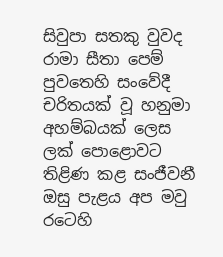සිවුපා සතකු වුවද රාමා සීතා පෙම් පුවතෙහි සංවේදී චරිතයක් වූ හනුමා අහම්බයක් ලෙස ලක් පොළොවට තිළිණ කළ සංජීවනී ඔසු පැළය අප මවු රටෙහි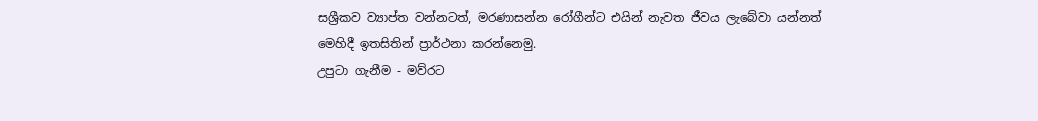සශ්‍රීකව ව්‍යාප්ත වන්නටත්, මරණාසන්න රෝගීන්ට එයින් නැවත ජීවය ලැබේවා යන්නත් මෙහිදී ඉතසිතින් ප්‍රාර්ථනා කරන්නෙමු.
උපුටා ගැනීම - මව්රට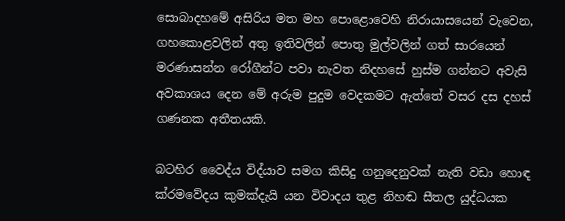සොබාදහමේ අසිරිය මත මහ පොළොවෙහි නිරායාසයෙන් වැවෙන, ගහකොළවලින් අතු ඉතිවලින් පොතු මුල්වලින් ගත් සාරයෙන් මරණාසන්න රෝගීන්ට පවා නැවත නිදහසේ හුස්ම ගන්නට අවැසි අවකාශය දෙන මේ අරුම පුදුම වෙදකමට ඇත්තේ වසර දස දහස් ගණනක අතීතයකි.

බටහිර වෛද්ය විද්යාව සමග කිසිදු ගනුදෙනුවක් නැති වඩා හොඳ ක්රමවේදය කුමක්දැයි යන විවාදය තුළ නිහඬ සීතල යුද්ධයක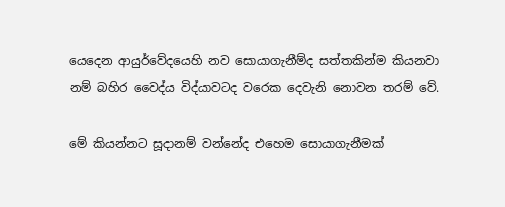යෙදෙන ආයුර්වේදයෙහි නව සොයාගැනීම්ද සත්තකින්ම කියනවා නම් බහිර වෛද්ය විද්යාවටද වරෙක දෙවැනි නොවන තරම් වේ.

මේ කියන්නට සූදානම් වන්නේද එහෙම සොයාගැනීමක්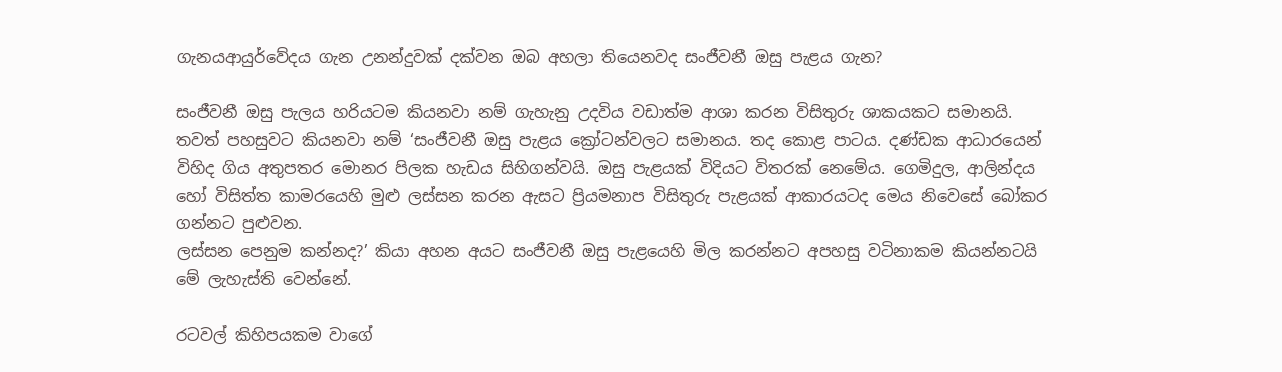ගැනයආයුර්වේදය ගැන උනන්දුවක් දක්වන ඔබ අහලා තියෙනවද සංජීවනී ඔසු පැළය ගැන?

සංජීවනී ඔසු පැලය හරියටම කියනවා නම් ගැහැනු උදවිය වඩාත්ම ආශා කරන විසිතුරු ශාකයකට සමානයි. තවත් පහසුවට කියනවා නම් ‘සංජීවනී ඔසු පැළය ක්‍රෝටන්වලට සමානය. තද කොළ පාටය. දණ්ඩක ආධාරයෙන් විහිද ගිය අතුපතර මොනර පිලක හැඩය සිහිගන්වයි. ඔසු පැළයක් විදියට විතරක් නෙමේය. ගෙමිදුල, ආලින්දය හෝ විසිත්ත කාමරයෙහි මුළු ලස්සන කරන ඇසට ප්‍රියමනාප විසිතුරු පැළයක් ආකාරයටද මෙය නිවෙසේ බෝකර ගන්නට පුළුවන.
ලස්සන පෙනුම කන්නද?’ කියා අහන අයට සංජීවනී ඔසු පැළයෙහි මිල කරන්නට අපහසු වටිනාකම කියන්නටයි මේ ලැහැස්ති වෙන්නේ.

රටවල් කිහිපයකම වාගේ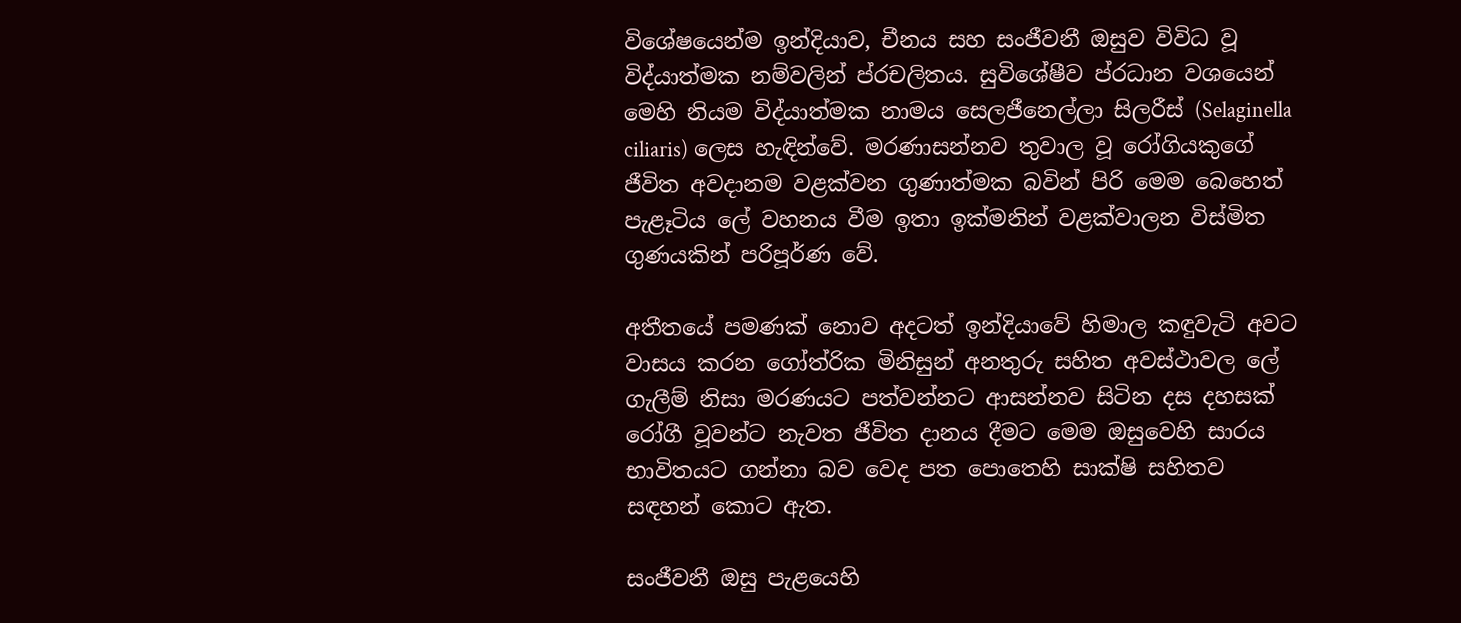විශේෂයෙන්ම ඉන්දියාව, චීනය සහ සංජීවනී ඔසුව විවිධ වූ විද්යාත්මක නම්වලින් ප්රචලිතය. සුවිශේෂීව ප්රධාන වශයෙන් මෙහි නියම විද්යාත්මක නාමය සෙලජීනෙල්ලා සිලරීස් (Selaginella ciliaris) ලෙස හැඳින්වේ. මරණාසන්නව තුවාල වූ රෝගියකුගේ ජීවිත අවදානම වළක්වන ගුණාත්මක බවින් පිරි මෙම බෙහෙත් පැළෑටිය ලේ වහනය වීම ඉතා ඉක්මනින් වළක්වාලන විස්මිත ගුණයකින් පරිපූර්ණ වේ.

අතීතයේ පමණක් නොව අදටත් ඉන්දියාවේ හිමාල කඳුවැටි අවට වාසය කරන ගෝත්රික මිනිසුන් අනතුරු සහිත අවස්ථාවල ලේ ගැලීම් නිසා මරණයට පත්වන්නට ආසන්නව සිටින දස දහසක් රෝගී වූවන්ට නැවත ජීවිත දානය දීමට මෙම ඔසුවෙහි සාරය භාවිතයට ගන්නා බව වෙද පත පොතෙහි සාක්ෂි සහිතව සඳහන් කොට ඇත.

සංජීවනී ඔසු පැළයෙහි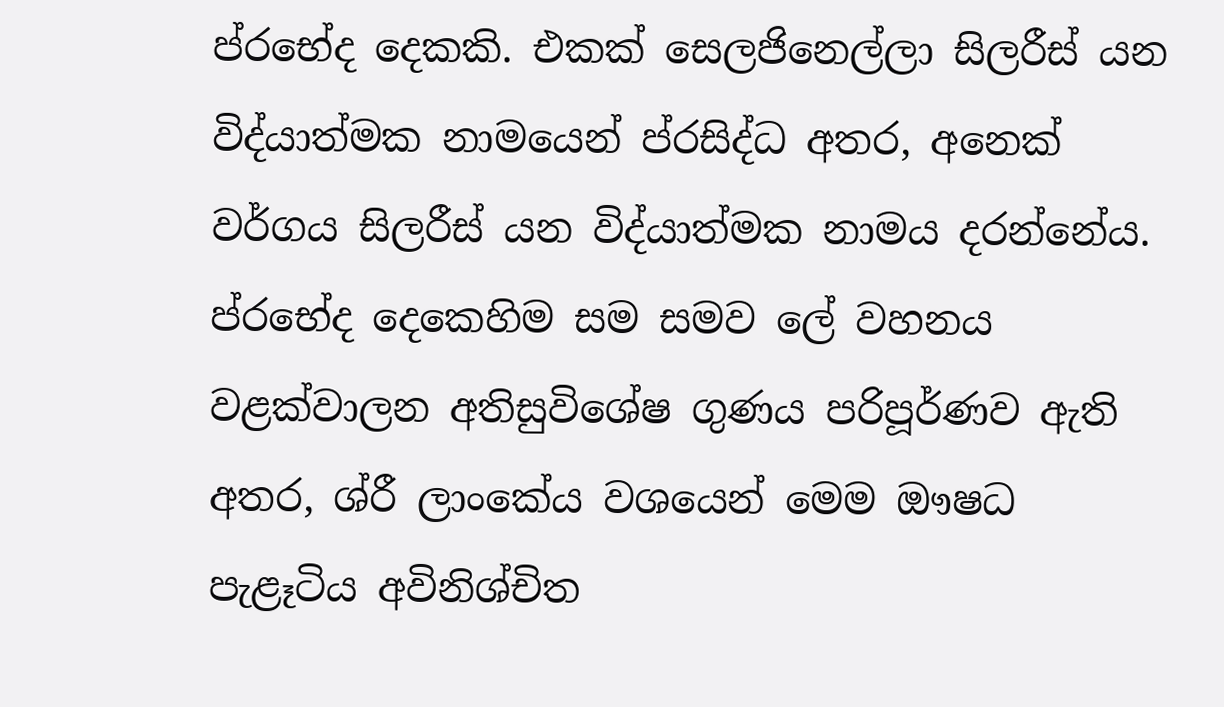ප්රභේද දෙකකි. එකක් සෙලජිනෙල්ලා සිලරීස් යන විද්යාත්මක නාමයෙන් ප්රසිද්ධ අතර, අනෙක් වර්ගය සිලරීස් යන විද්යාත්මක නාමය දරන්නේය. ප්රභේද දෙකෙහිම සම සමව ලේ වහනය වළක්වාලන අතිසුවිශේෂ ගුණය පරිපූර්ණව ඇති අතර, ශ්රී ලාංකේය වශයෙන් මෙම ඖෂධ පැළෑටිය අවිනිශ්චිත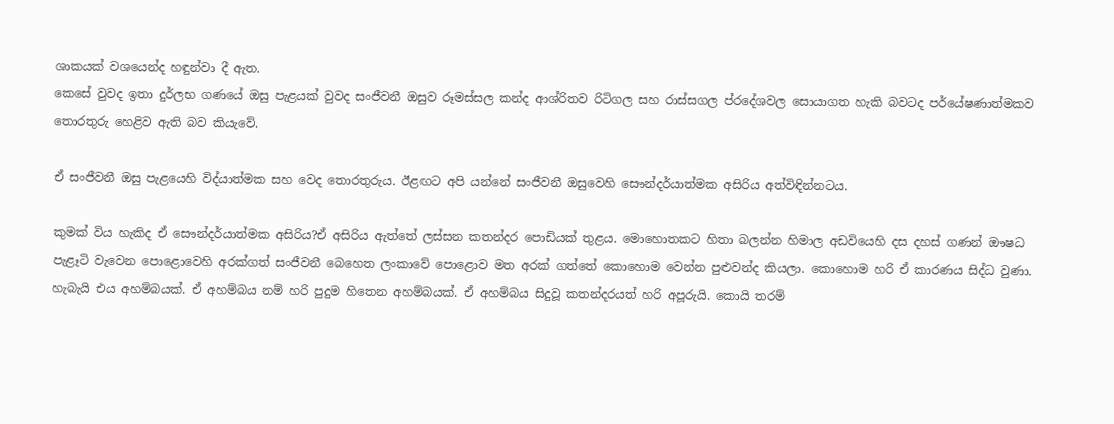ශාකයක් වශයෙන්ද හඳුන්වා දී ඇත.
කෙසේ වුවද ඉතා දුර්ලභ ගණයේ ඔසු පැළයක් වුවද සංජීවනී ඔසුව රූමස්සල කන්ද ආශ්රිතව රිටිගල සහ රාස්සගල ප්රදේශවල සොයාගත හැකි බවටද පර්යේෂණාත්මකව තොරතුරු හෙළිව ඇති බව කියැවේ.

ඒ සංජීවනී ඔසු පැළයෙහි විද්යාත්මක සහ වෙද තොරතුරුය. ඊළඟට අපි යන්නේ සංජීවනී ඔසුවෙහි සෞන්දර්යාත්මක අසිරිය අත්විඳින්නටය.

කුමක් විය හැකිද ඒ සෞන්දර්යාත්මක අසිරිය?ඒ අසිරිය ඇත්තේ ලස්සන කතන්දර පොඩියක් තුළය. මොහොතකට හිතා බලන්න හිමාල අඩවියෙහි දස දහස් ගණන් ඖෂධ පැළෑටි වැවෙන පොළොවෙහි අරක්ගත් සංජීවනී බෙහෙත ලංකාවේ පොළොව මත අරක් ගත්තේ කොහොම වෙන්න පුළුවන්ද කියලා. කොහොම හරි ඒ කාරණය සිද්ධ වුණා. හැබැයි එය අහම්බයක්. ඒ අහම්බය නම් හරි පුදුම හිතෙන අහම්බයක්. ඒ අහම්බය සිදුවූ කතන්දරයත් හරි අපූරුයි. කොයි තරම්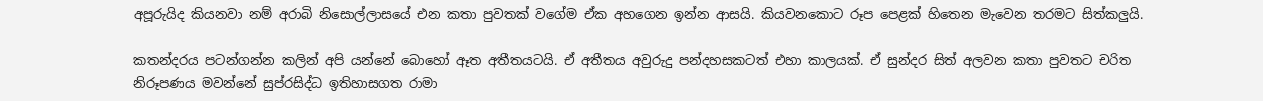අපූරුයිද කියනවා නම් අරාබි නිසොල්ලාසයේ එන කතා පුවතක් වගේම ඒක අහගෙන ඉන්න ආසයි. කියවනකොට රූප පෙළක් හිතෙන මැවෙන තරමට සිත්කලුයි.

කතන්දරය පටන්ගන්න කලින් අපි යන්නේ බොහෝ ඈත අතීතයටයි. ඒ අතීතය අවුරුදු පන්දහසකටත් එහා කාලයක්. ඒ සුන්දර සිත් අලවන කතා පුවතට චරිත නිරූපණය මවන්නේ සුප්රසිද්ධ ඉතිහාසගත රාමා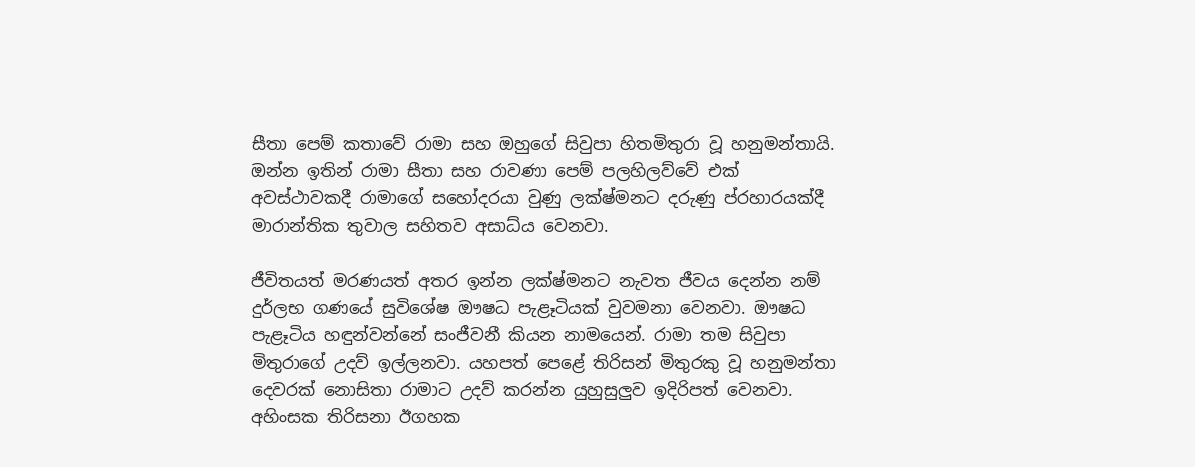සීතා පෙම් කතාවේ රාමා සහ ඔහුගේ සිවුපා හිතමිතුරා වූ හනුමන්තායි. ඔන්න ඉතින් රාමා සීතා සහ රාවණා පෙම් පලහිලව්වේ එක් අවස්ථාවකදී රාමාගේ සහෝදරයා වුණු ලක්ෂ්මනට දරුණු ප්රහාරයක්දී මාරාන්තික තුවාල සහිතව අසාධ්ය වෙනවා.

ජීවිතයත් මරණයත් අතර ඉන්න ලක්ෂ්මනට නැවත ජීවය දෙන්න නම් දුර්ලභ ගණයේ සුවිශේෂ ඖෂධ පැළෑටියක් වුවමනා වෙනවා. ඖෂධ පැළෑටිය හඳුන්වන්නේ සංජීවනී කියන නාමයෙන්. රාමා තම සිවුපා මිතුරාගේ උදව් ඉල්ලනවා. යහපත් පෙළේ තිරිසන් මිතුරකු වූ හනුමන්තා දෙවරක් නොසිතා රාමාට උදව් කරන්න යුහුසුලුව ඉදිරිපත් වෙනවා. අහිංසක තිරිසනා ඊගහක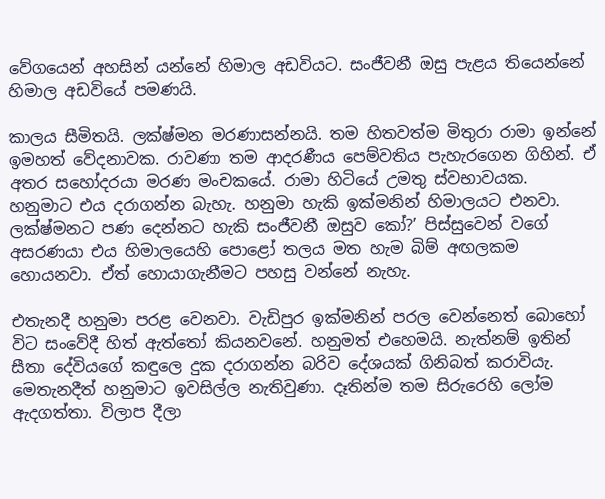වේගයෙන් අහසින් යන්නේ හිමාල අඩවියට. සංජීවනී ඔසු පැළය තියෙන්නේ හිමාල අඩවියේ පමණයි.

කාලය සීමිතයි. ලක්ෂ්මන මරණාසන්නයි. තම හිතවත්ම මිතුරා රාමා ඉන්නේ ඉමහත් වේදනාවක. රාවණා තම ආදරණීය පෙම්වතිය පැහැරගෙන ගිහින්. ඒ අතර සහෝදරයා මරණ මංචකයේ. රාමා හිටියේ උමතු ස්වභාවයක. හනුමාට එය දරාගන්න බැහැ. හනුමා හැකි ඉක්මනින් හිමාලයට එනවා. ලක්ෂ්මනට පණ දෙන්නට හැකි සංජීවනී ඔසුව කෝ?’ පිස්සුවෙන් වගේ අසරණයා එය හිමාලයෙහි පොළෝ තලය මත හැම බිම් අඟලකම හොයනවා. ඒත් හොයාගැනීමට පහසු වන්නේ නැහැ.

එතැනදී හනුමා පරළ වෙනවා. වැඩිපුර ඉක්මනින් පරල වෙන්නෙත් බොහෝ විට සංවේදී හිත් ඇත්තෝ කියනවනේ. හනුමත් එහෙමයි. නැත්නම් ඉතින් සීතා දේවියගේ කඳුලෙ දුක දරාගන්න බරිව දේශයක් ගිනිබත් කරාවියැ. මෙතැනදීත් හනුමාට ඉවසිල්ල නැතිවුණා. දෑතින්ම තම සිරුරෙහි ලෝම ඇදගත්තා. විලාප දීලා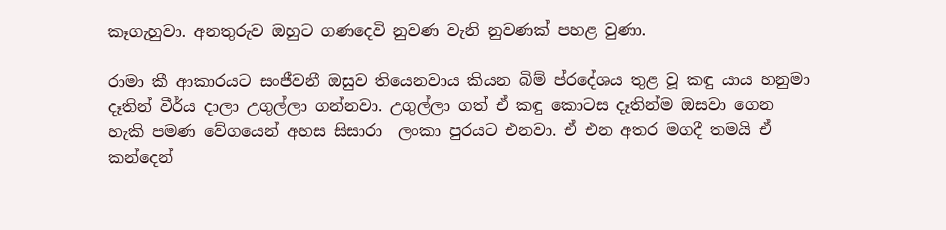කෑගැහුවා. අනතුරුව ඔහුට ගණදෙවි නුවණ වැනි නුවණක් පහළ වුණා.

රාමා කී ආකාරයට සංජීවනී ඔසුව තියෙනවාය කියන බිම් ප්රදේශය තුළ වූ කඳු යාය හනුමා දෑතින් වීර්ය දාලා උගුල්ලා ගන්නවා. උගුල්ලා ගත් ඒ කඳු කොටස දෑතින්ම ඔසවා ගෙන හැකි පමණ වේගයෙන් අහස සිසාරා  ලංකා පුරයට එනවා. ඒ එන අතර මගදී තමයි ඒ කන්දෙන්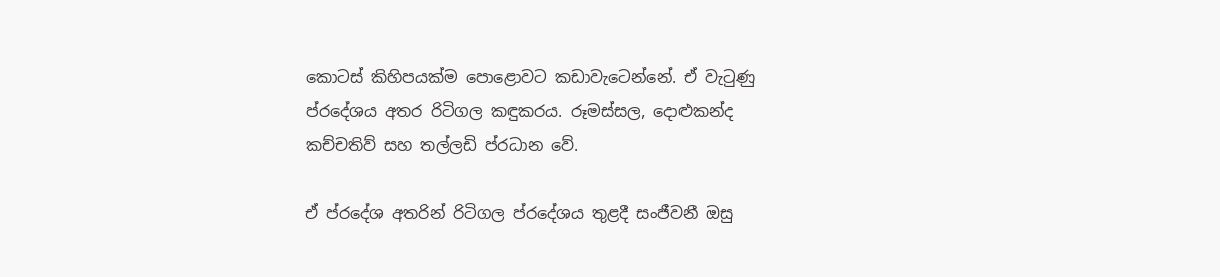කොටස් කිහිපයක්ම පොළොවට කඩාවැටෙන්නේ. ඒ වැටුණු ප්රදේශය අතර රිටිගල කඳුකරය. රූමස්සල, දොළුකන්ද කච්චතිව් සහ තල්ලඩි ප්රධාන වේ.

ඒ ප්රදේශ අතරින් රිටිගල ප්රදේශය තුළදී සංජීවනී ඔසු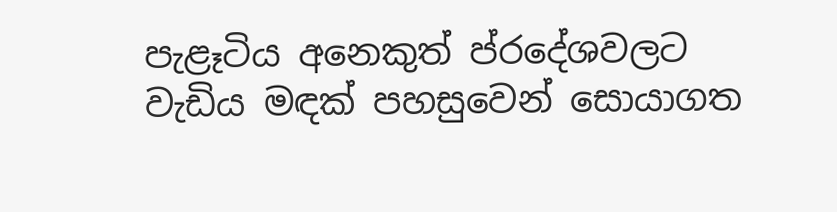පැළෑටිය අනෙකුත් ප්රදේශවලට වැඩිය මඳක් පහසුවෙන් සොයාගත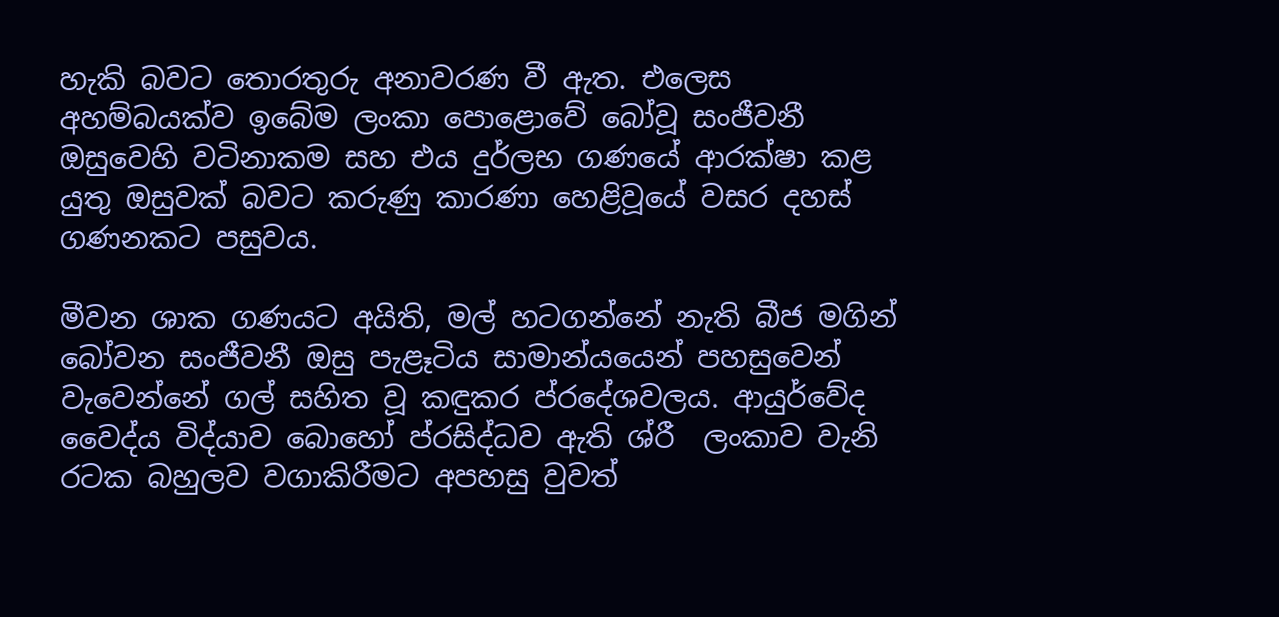හැකි බවට තොරතුරු අනාවරණ වී ඇත. එලෙස අහම්බයක්ව ඉබේම ලංකා පොළොවේ බෝවූ සංජීවනී ඔසුවෙහි වටිනාකම සහ එය දුර්ලභ ගණයේ ආරක්ෂා කළ යුතු ඔසුවක් බවට කරුණු කාරණා හෙළිවූයේ වසර දහස් ගණනකට පසුවය.

මීවන ශාක ගණයට අයිති, මල් හටගන්නේ නැති බීජ මගින් බෝවන සංජීවනී ඔසු පැළෑටිය සාමාන්යයෙන් පහසුවෙන් වැවෙන්නේ ගල් සහිත වූ කඳුකර ප්රදේශවලය. ආයුර්වේද වෛද්ය විද්යාව බොහෝ ප්රසිද්ධව ඇති ශ්රී  ලංකාව වැනි රටක බහුලව වගාකිරීමට අපහසු වුවත්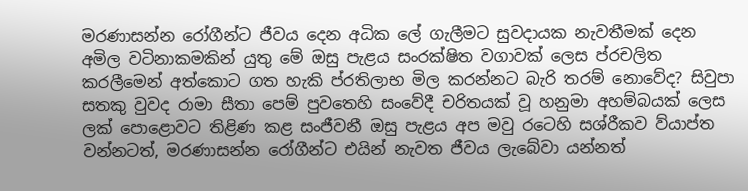මරණාසන්න රෝගීන්ට ජීවය දෙන අධික ලේ ගැලීමට සුවදායක නැවතීමක් දෙන අමිල වටිනාකමකින් යුතු මේ ඔසු පැළය සංරක්ෂිත වගාවක් ලෙස ප්රචලිත කරලීමෙන් අත්කොට ගත හැකි ප්රතිලාභ මිල කරන්නට බැරි තරම් නොවේද? සිවුපා සතකු වුවද රාමා සීතා පෙම් පුවතෙහි සංවේදී චරිතයක් වූ හනුමා අහම්බයක් ලෙස ලක් පොළොවට තිළිණ කළ සංජීවනී ඔසු පැළය අප මවු රටෙහි සශ්රීකව ව්යාප්ත වන්නටත්, මරණාසන්න රෝගීන්ට එයින් නැවත ජීවය ලැබේවා යන්නත්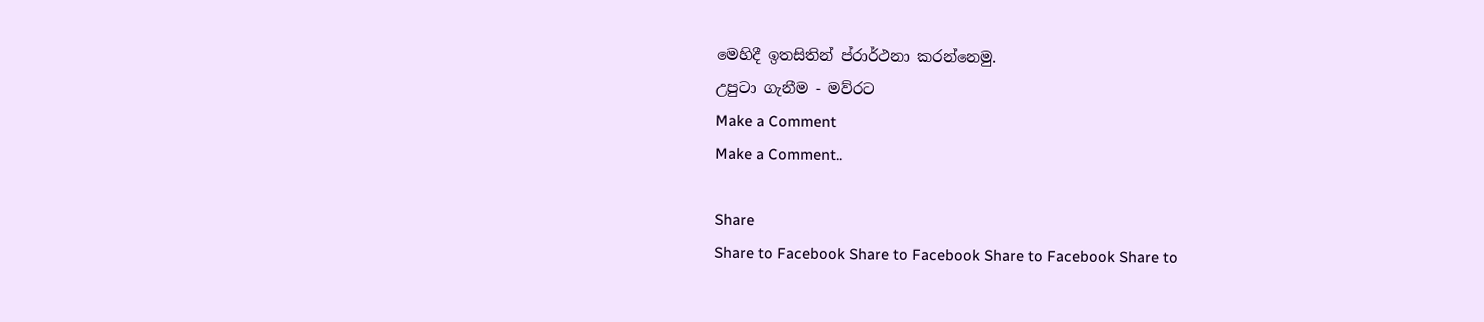මෙහිදී ඉතසිතින් ප්රාර්ථනා කරන්නෙමු.
උපුටා ගැනීම - මව්රට
Make a Comment
Make a Comment..

Share
Share to Facebook Share to Facebook Share to Facebook Share to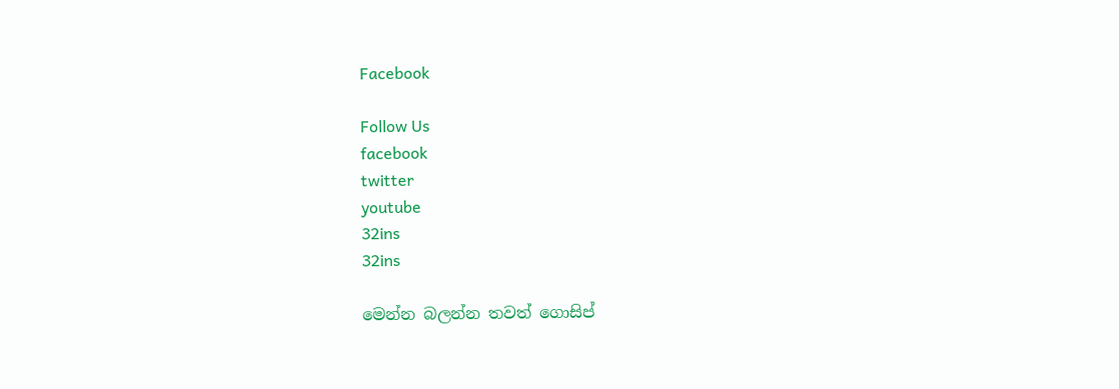Facebook

Follow Us
facebook
twitter
youtube
32ins
32ins

මෙන්න බලන්න තවත් ගොසිප්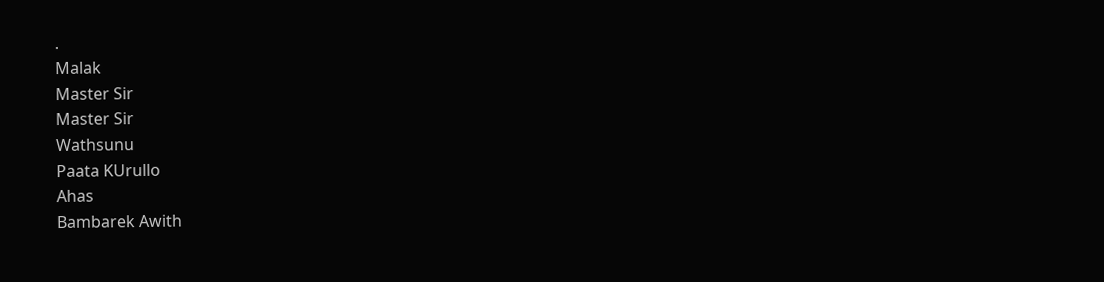.
Malak
Master Sir
Master Sir
Wathsunu
Paata KUrullo
Ahas
Bambarek Awith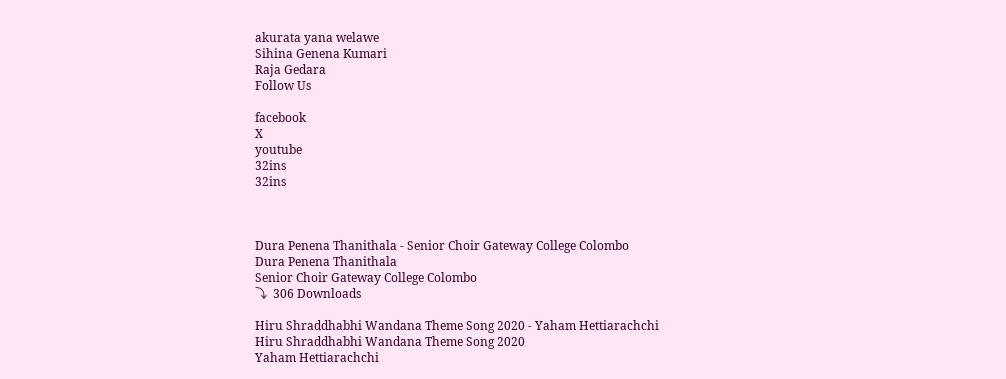akurata yana welawe
Sihina Genena Kumari
Raja Gedara
Follow Us

facebook
X
youtube
32ins
32ins



Dura Penena Thanithala - Senior Choir Gateway College Colombo
Dura Penena Thanithala
Senior Choir Gateway College Colombo
⤵  306 Downloads

Hiru Shraddhabhi Wandana Theme Song 2020 - Yaham Hettiarachchi
Hiru Shraddhabhi Wandana Theme Song 2020
Yaham Hettiarachchi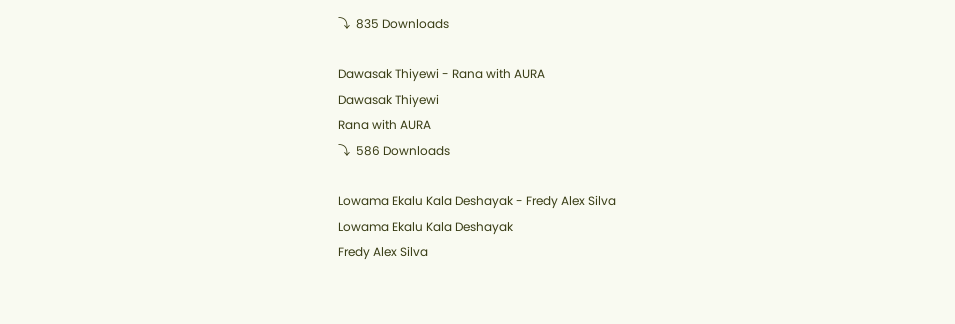⤵  835 Downloads

Dawasak Thiyewi - Rana with AURA
Dawasak Thiyewi
Rana with AURA
⤵  586 Downloads

Lowama Ekalu Kala Deshayak - Fredy Alex Silva
Lowama Ekalu Kala Deshayak
Fredy Alex Silva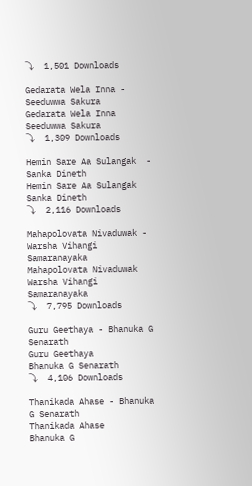⤵  1,501 Downloads

Gedarata Wela Inna - Seeduwwa Sakura
Gedarata Wela Inna
Seeduwwa Sakura
⤵  1,309 Downloads

Hemin Sare Aa Sulangak  - Sanka Dineth
Hemin Sare Aa Sulangak
Sanka Dineth
⤵  2,116 Downloads

Mahapolovata Nivaduwak - Warsha Vihangi Samaranayaka
Mahapolovata Nivaduwak
Warsha Vihangi Samaranayaka
⤵  7,795 Downloads

Guru Geethaya - Bhanuka G Senarath
Guru Geethaya
Bhanuka G Senarath
⤵  4,106 Downloads

Thanikada Ahase - Bhanuka G Senarath
Thanikada Ahase
Bhanuka G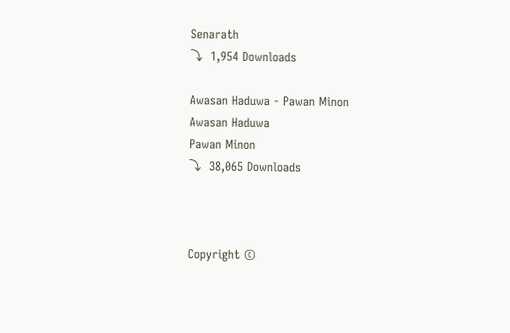Senarath
⤵  1,954 Downloads

Awasan Haduwa - Pawan Minon
Awasan Haduwa
Pawan Minon
⤵  38,065 Downloads



Copyright ©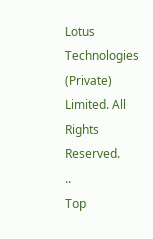Lotus Technologies (Private) Limited. All Rights Reserved.
..
Top